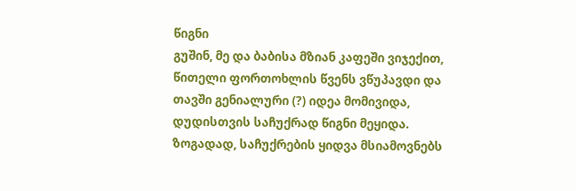წიგნი
გუშინ, მე და ბაბისა მზიან კაფეში ვიჯექით, წითელი ფორთოხლის წვენს ვწუპავდი და თავში გენიალური (?) იდეა მომივიდა, დუდისთვის საჩუქრად წიგნი მეყიდა. ზოგადად, საჩუქრების ყიდვა მსიამოვნებს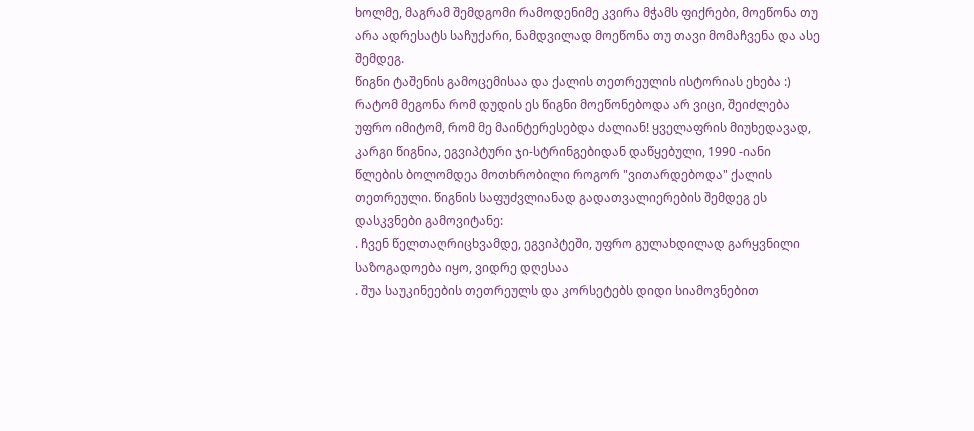ხოლმე, მაგრამ შემდგომი რამოდენიმე კვირა მჭამს ფიქრები, მოეწონა თუ არა ადრესატს საჩუქარი, ნამდვილად მოეწონა თუ თავი მომაჩვენა და ასე შემდეგ.
წიგნი ტაშენის გამოცემისაა და ქალის თეთრეულის ისტორიას ეხება :) რატომ მეგონა რომ დუდის ეს წიგნი მოეწონებოდა არ ვიცი, შეიძლება უფრო იმიტომ, რომ მე მაინტერესებდა ძალიან! ყველაფრის მიუხედავად, კარგი წიგნია, ეგვიპტური ჯი-სტრინგებიდან დაწყებული, 1990 -იანი წლების ბოლომდეა მოთხრობილი როგორ "ვითარდებოდა" ქალის თეთრეული. წიგნის საფუძვლიანად გადათვალიერების შემდეგ ეს დასკვნები გამოვიტანე:
. ჩვენ წელთაღრიცხვამდე, ეგვიპტეში, უფრო გულახდილად გარყვნილი საზოგადოება იყო, ვიდრე დღესაა
. შუა საუკინეების თეთრეულს და კორსეტებს დიდი სიამოვნებით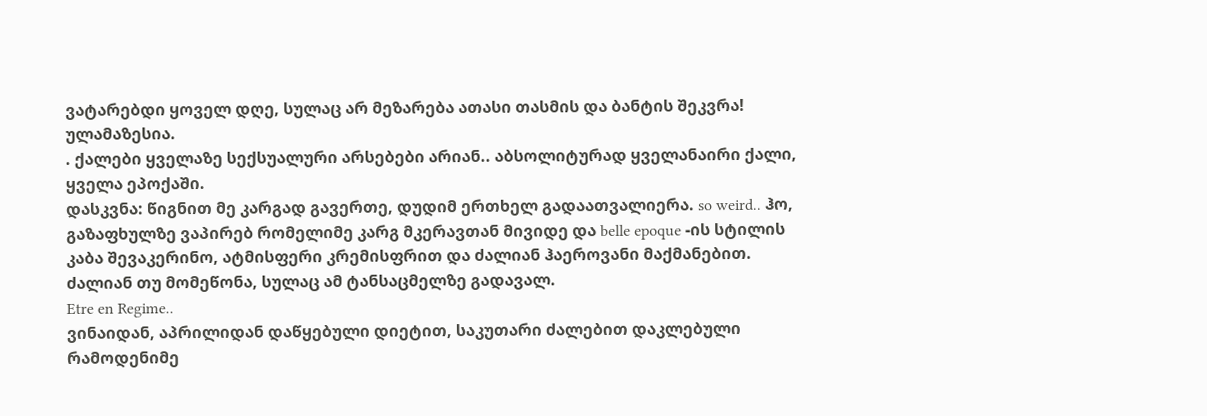ვატარებდი ყოველ დღე, სულაც არ მეზარება ათასი თასმის და ბანტის შეკვრა! ულამაზესია.
. ქალები ყველაზე სექსუალური არსებები არიან.. აბსოლიტურად ყველანაირი ქალი, ყველა ეპოქაში.
დასკვნა: წიგნით მე კარგად გავერთე, დუდიმ ერთხელ გადაათვალიერა. so weird.. ჰო, გაზაფხულზე ვაპირებ რომელიმე კარგ მკერავთან მივიდე და belle epoque -ის სტილის კაბა შევაკერინო, ატმისფერი კრემისფრით და ძალიან ჰაეროვანი მაქმანებით. ძალიან თუ მომეწონა, სულაც ამ ტანსაცმელზე გადავალ.
Etre en Regime..
ვინაიდან, აპრილიდან დაწყებული დიეტით, საკუთარი ძალებით დაკლებული რამოდენიმე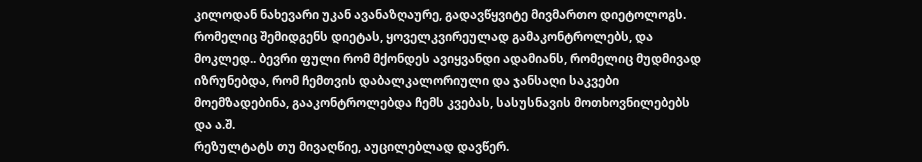კილოდან ნახევარი უკან ავანაზღაურე, გადავწყვიტე მივმართო დიეტოლოგს. რომელიც შემიდგენს დიეტას, ყოველკვირეულად გამაკონტროლებს, და მოკლედ.. ბევრი ფული რომ მქონდეს ავიყვანდი ადამიანს, რომელიც მუდმივად იზრუნებდა, რომ ჩემთვის დაბალკალორიული და ჯანსაღი საკვები მოემზადებინა, გააკონტროლებდა ჩემს კვებას, სასუსნავის მოთხოვნილებებს და ა.შ.
რეზულტატს თუ მივაღწიე, აუცილებლად დავწერ.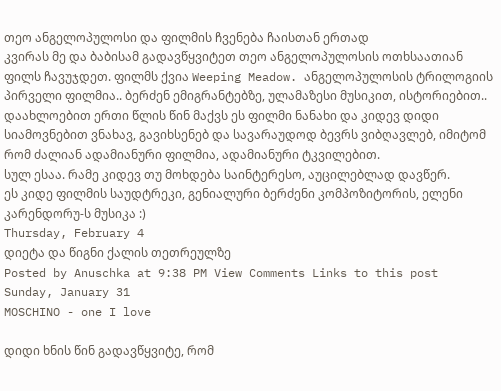თეო ანგელოპულოსი და ფილმის ჩვენება ჩაისთან ერთად
კვირას მე და ბაბისამ გადავწყვიტეთ თეო ანგელოპულოსის ოთხსაათიან ფილს ჩავუჯდეთ. ფილმს ქვია Weeping Meadow. ანგელოპულოსის ტრილოგიის პირველი ფილმია.. ბერძენ ემიგრანტებზე, ულამაზესი მუსიკით, ისტორიებით.. დაახლოებით ერთი წლის წინ მაქვს ეს ფილმი ნანახი და კიდევ დიდი სიამოვნებით ვნახავ, გავიხსენებ და სავარაუდოდ ბევრს ვიბღავლებ, იმიტომ რომ ძალიან ადამიანური ფილმია, ადამიანური ტკვილებით.
სულ ესაა. რამე კიდევ თუ მოხდება საინტერესო, აუცილებლად დავწერ.
ეს კიდე ფილმის საუდტრეკი, გენიალური ბერძენი კომპოზიტორის, ელენი კარენდორუ-ს მუსიკა :)
Thursday, February 4
დიეტა და წიგნი ქალის თეთრეულზე
Posted by Anuschka at 9:38 PM View Comments Links to this post
Sunday, January 31
MOSCHINO - one I love

დიდი ხნის წინ გადავწყვიტე, რომ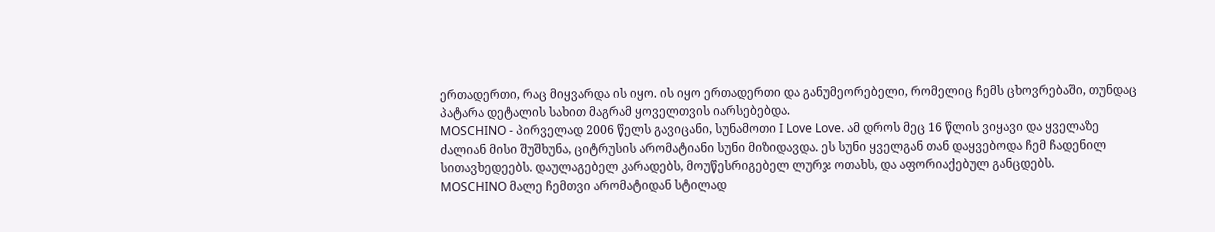ერთადერთი, რაც მიყვარდა ის იყო. ის იყო ერთადერთი და განუმეორებელი, რომელიც ჩემს ცხოვრებაში, თუნდაც პატარა დეტალის სახით მაგრამ ყოველთვის იარსებებდა.
MOSCHINO - პირველად 2006 წელს გავიცანი, სუნამოთი I Love Love. ამ დროს მეც 16 წლის ვიყავი და ყველაზე ძალიან მისი შუშხუნა, ციტრუსის არომატიანი სუნი მიზიდავდა. ეს სუნი ყველგან თან დაყვებოდა ჩემ ჩადენილ სითავხედეებს. დაულაგებელ კარადებს, მოუწესრიგებელ ლურჯ ოთახს, და აფორიაქებულ განცდებს.
MOSCHINO მალე ჩემთვი არომატიდან სტილად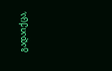გადაიქცა,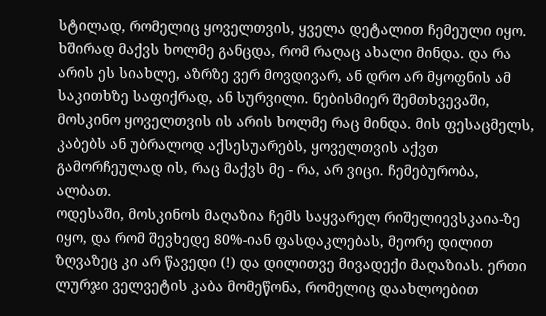სტილად, რომელიც ყოველთვის, ყველა დეტალით ჩემეული იყო. ხშირად მაქვს ხოლმე განცდა, რომ რაღაც ახალი მინდა. და რა არის ეს სიახლე, აზრზე ვერ მოვდივარ, ან დრო არ მყოფნის ამ საკითხზე საფიქრად, ან სურვილი. ნებისმიერ შემთხვევაში, მოსკინო ყოველთვის ის არის ხოლმე რაც მინდა. მის ფესაცმელს, კაბებს ან უბრალოდ აქსესუარებს, ყოველთვის აქვთ გამორჩეულად ის, რაც მაქვს მე - რა, არ ვიცი. ჩემებურობა, ალბათ.
ოდესაში, მოსკინოს მაღაზია ჩემს საყვარელ რიშელიევსკაია-ზე იყო, და რომ შევხედე 80%-იან ფასდაკლებას, მეორე დილით ზღვაზეც კი არ წავედი (!) და დილითვე მივადექი მაღაზიას. ერთი ლურჯი ველვეტის კაბა მომეწონა, რომელიც დაახლოებით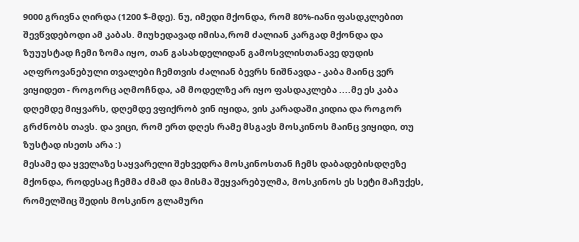9000 გრივნა ღირდა (1200 $-მდე). ნუ, იმედი მქონდა, რომ 80%-იანი ფასდკლებით შევწვდებოდი ამ კაბას. მიუხედავად იმისა,რომ ძალიან კარგად მქონდა და ზუუუსტად ჩემი ზომა იყო, თან გასახდელიდან გამოსვლისთანავე დუდის აღფროვანებული თვალები ჩემთვის ძალიან ბევრს ნიშნავდა - კაბა მაინც ვერ ვიყიდეთ - როგორც აღმოჩნდა, ამ მოდელზე არ იყო ფასდაკლება ....მე ეს კაბა დღემდე მიყვარს, დღემდე ვფიქრობ ვინ იყიდა, ვის კარადაში კიდია და როგორ გრძნობს თავს. და ვიცი, რომ ერთ დღეს რამე მსგავს მოსკინოს მაინც ვიყიდი, თუ ზუსტად ისეთს არა :)
მესამე და ყველაზე საყვარელი შეხვედრა მოსკინოსთან ჩემს დაბადებისდღეზე მქონდა, როდესაც ჩემმა ძმამ და მისმა შეყვარებულმა, მოსკინოს ეს სეტი მაჩუქეს, რომელშიც შედის მოსკინო გლამური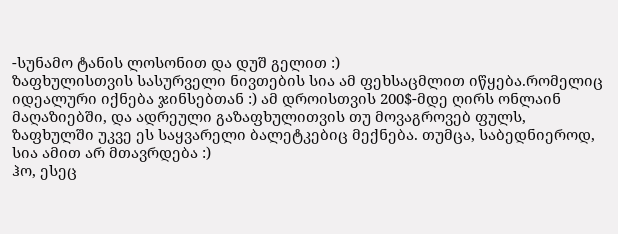-სუნამო ტანის ლოსონით და დუშ გელით :)
ზაფხულისთვის სასურველი ნივთების სია ამ ფეხსაცმლით იწყება.რომელიც იდეალური იქნება ჯინსებთან :) ამ დროისთვის 200$-მდე ღირს ონლაინ მაღაზიებში, და ადრეული გაზაფხულითვის თუ მოვაგროვებ ფულს, ზაფხულში უკვე ეს საყვარელი ბალეტკებიც მექნება. თუმცა, საბედნიეროდ, სია ამით არ მთავრდება :)
ჰო, ესეც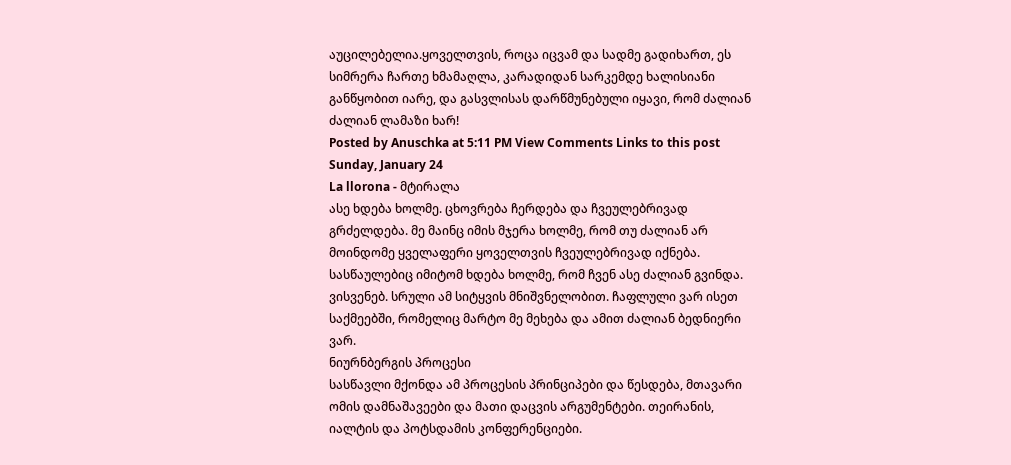აუცილებელია.ყოველთვის, როცა იცვამ და სადმე გადიხართ, ეს სიმრერა ჩართე ხმამაღლა, კარადიდან სარკემდე ხალისიანი განწყობით იარე, და გასვლისას დარწმუნებული იყავი, რომ ძალიან ძალიან ლამაზი ხარ!
Posted by Anuschka at 5:11 PM View Comments Links to this post
Sunday, January 24
La llorona - მტირალა
ასე ხდება ხოლმე. ცხოვრება ჩერდება და ჩვეულებრივად გრძელდება. მე მაინც იმის მჯერა ხოლმე, რომ თუ ძალიან არ მოინდომე ყველაფერი ყოველთვის ჩვეულებრივად იქნება. სასწაულებიც იმიტომ ხდება ხოლმე, რომ ჩვენ ასე ძალიან გვინდა. ვისვენებ. სრული ამ სიტყვის მნიშვნელობით. ჩაფლული ვარ ისეთ საქმეებში, რომელიც მარტო მე მეხება და ამით ძალიან ბედნიერი ვარ.
ნიურნბერგის პროცესი
სასწავლი მქონდა ამ პროცესის პრინციპები და წესდება, მთავარი ომის დამნაშავეები და მათი დაცვის არგუმენტები. თეირანის, იალტის და პოტსდამის კონფერენციები.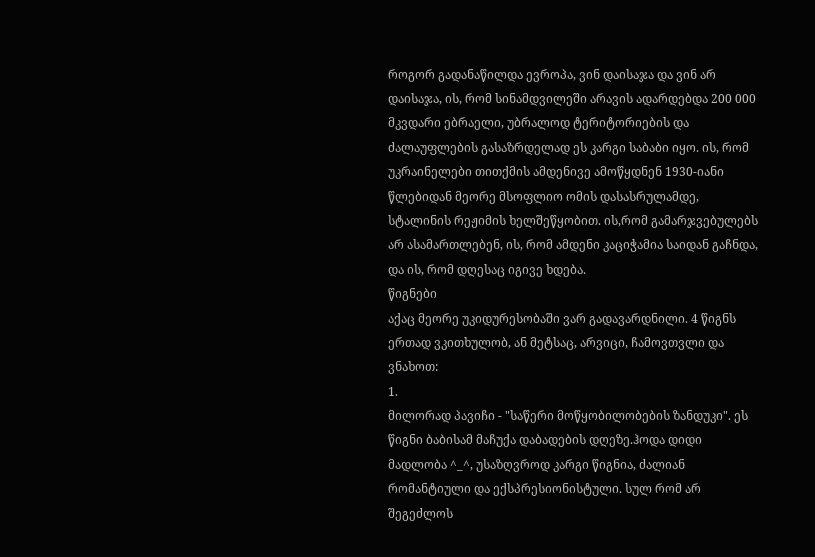როგორ გადანაწილდა ევროპა, ვინ დაისაჯა და ვინ არ დაისაჯა, ის, რომ სინამდვილეში არავის ადარდებდა 200 000 მკვდარი ებრაელი, უბრალოდ ტერიტორიების და ძალაუფლების გასაზრდელად ეს კარგი საბაბი იყო. ის, რომ უკრაინელები თითქმის ამდენივე ამოწყდნენ 1930-იანი წლებიდან მეორე მსოფლიო ომის დასასრულამდე, სტალინის რეჟიმის ხელშეწყობით. ის,რომ გამარჯვებულებს არ ასამართლებენ, ის, რომ ამდენი კაციჭამია საიდან გაჩნდა, და ის, რომ დღესაც იგივე ხდება.
წიგნები
აქაც მეორე უკიდურესობაში ვარ გადავარდნილი. 4 წიგნს ერთად ვკითხულობ, ან მეტსაც, არვიცი, ჩამოვთვლი და ვნახოთ:
1.
მილორად პავიჩი - "საწერი მოწყობილობების ზანდუკი". ეს წიგნი ბაბისამ მაჩუქა დაბადების დღეზე.ჰოდა დიდი მადლობა ^_^, უსაზღვროდ კარგი წიგნია, ძალიან რომანტიული და ექსპრესიონისტული. სულ რომ არ შეგეძლოს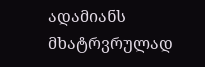ადამიანს მხატრვრულად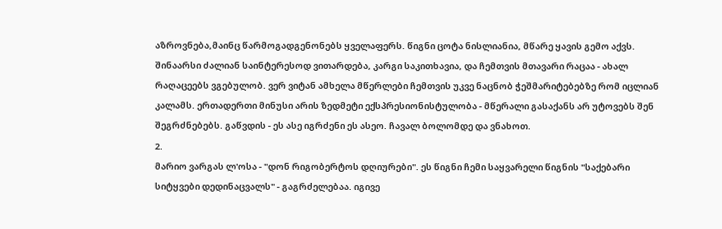აზროვნება,მაინც წარმოგადგენონებს ყველაფერს. წიგნი ცოტა ნისლიანია, მწარე ყავის გემო აქვს. შინაარსი ძალიან საინტერესოდ ვითარდება, კარგი საკითხავია, და ჩემთვის მთავარი რაცაა - ახალ რაღაცეებს ვგებულობ. ვერ ვიტან ამხელა მწერლები ჩემთვის უკვე ნაცნობ ჭეშმარიტებებზე რომ იცლიან კალამს. ერთადერთი მინუსი არის ზედმეტი ექსპრესიონისტულობა - მწერალი გასაქანს არ უტოვებს შენ შეგრძნებებს. გაწვდის - ეს ასე იგრძენი ეს ასეო. ჩავალ ბოლომდე და ვნახოთ.
2.
მარიო ვარგას ლ'ოსა - "დონ რიგობერტოს დღიურები". ეს წიგნი ჩემი საყვარელი წიგნის "საქებარი სიტყვები დედინაცვალს" - გაგრძელებაა. იგივე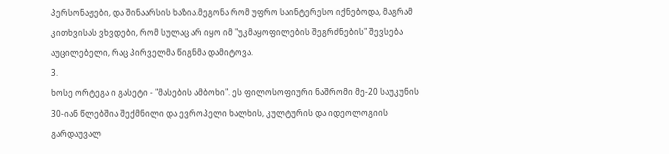პერსონაჟები, და შინაარსის ხაზია.მეგონა რომ უფრო საინტერესო იქნებოდა, მაგრამ კითხვისას ვხვდები, რომ სულაც არ იყო იმ "უკმაყოფილების შეგრძნების" შევსება აუცილებელი, რაც პირველმა წიგნმა დამიტოვა.
3.
ხოსე ორტეგა ი გასეტი - "მასების ამბოხი". ეს ფილოსოფიური ნაშრომი მე-20 საუკუნის 30-იან წლებშია შექმნილი და ევროპელი ხალხის, კულტურის და იდეოლოგიის გარდაუვალ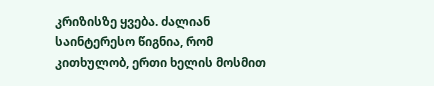კრიზისზე ყვება. ძალიან საინტერესო წიგნია, რომ კითხულობ, ერთი ხელის მოსმით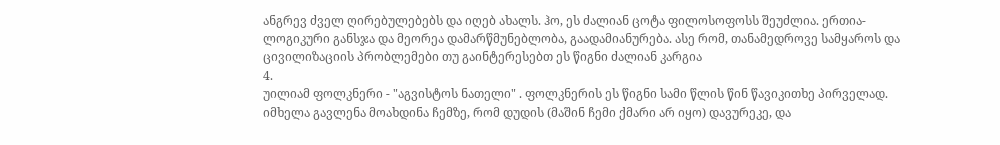ანგრევ ძველ ღირებულებებს და იღებ ახალს. ჰო, ეს ძალიან ცოტა ფილოსოფოსს შეუძლია. ერთია-ლოგიკური განსჯა და მეორეა დამარწმუნებლობა, გაადამიანურება. ასე რომ, თანამედროვე სამყაროს და ცივილიზაციის პრობლემები თუ გაინტერესებთ ეს წიგნი ძალიან კარგია
4.
უილიამ ფოლკნერი - "აგვისტოს ნათელი" . ფოლკნერის ეს წიგნი სამი წლის წინ წავიკითხე პირველად. იმხელა გავლენა მოახდინა ჩემზე, რომ დუდის (მაშინ ჩემი ქმარი არ იყო) დავურეკე, და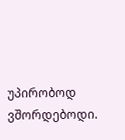უპირობოდ ვშორდებოდი.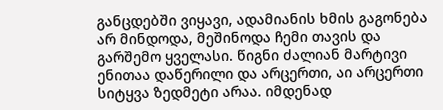განცდებში ვიყავი, ადამიანის ხმის გაგონება არ მინდოდა, მეშინოდა ჩემი თავის და გარშემო ყველასი. წიგნი ძალიან მარტივი ენითაა დაწერილი და არცერთი, აი არცერთი სიტყვა ზედმეტი არაა. იმდენად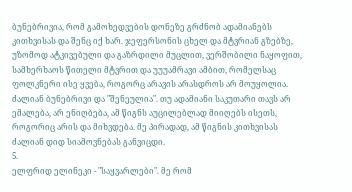ბუნებრივია, რომ გამოხედვების დონეზე გრძნობ ადამიანებს კითხვისას და შენც იქ ხარ. ჯეფერსონის ცხელ და მტვრიან გზებზე, უზომოდ ატკივებული და გაზრდილი მუცლით, ვერშობილი ნაყოფით, სამხერხაოს წითელი მტვრით და უუუამრავი ამბით, რომელსაც ფოლკნერი ისე ყვება, როგორც არავის არასდროს არ მოუყოლია. ძალიან ბუნებრივი და "შენეულია". თუ ადამიანი საკუთარი თავს არ ემალება, არ ენიღბება, ამ წიგნს აუცილებლად მიიღებს ისეთს, როგორიც არის და მიხვდება. მე პირადად, ამ წიგნის კითხვისას ძალიან დიდ სიამოვნებას განვიცდი.
5.
ელფრიდ ელინეკი - "საყვარლები". მე რომ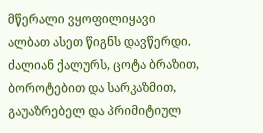მწერალი ვყოფილიყავი ალბათ ასეთ წიგნს დავწერდი. ძალიან ქალურს, ცოტა ბრაზით, ბოროტებით და სარკაზმით, გაუაზრებელ და პრიმიტიულ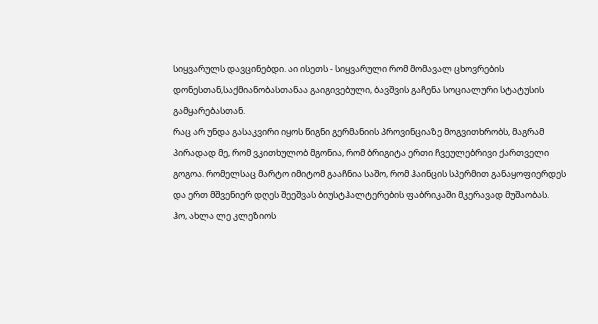სიყვარულს დავცინებდი. აი ისეთს - სიყვარული რომ მომავალ ცხოვრების დონესთან,საქმიანობასთანაა გაიგივებული, ბავშვის გაჩენა სოციალური სტატუსის გამყარებასთან.
რაც არ უნდა გასაკვირი იყოს წიგნი გერმანიის პროვინციაზე მოგვითხრობს, მაგრამ პირადად მე, რომ ვკითხულობ მგონია, რომ ბრიგიტა ერთი ჩვეულებრივი ქართველი გოგოა. რომელსაც მარტო იმიტომ გააჩნია საშო, რომ ჰაინცის სპერმით განაყოფიერდეს და ერთ მშვენიერ დღეს შეეშვას ბიუსტჰალტერების ფაბრიკაში მკერავად მუშაობას.
ჰო, ახლა ლე კლეზიოს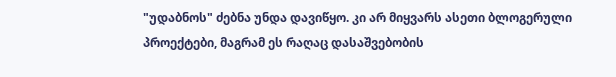"უდაბნოს" ძებნა უნდა დავიწყო. კი არ მიყვარს ასეთი ბლოგერული პროექტები, მაგრამ ეს რაღაც დასაშვებობის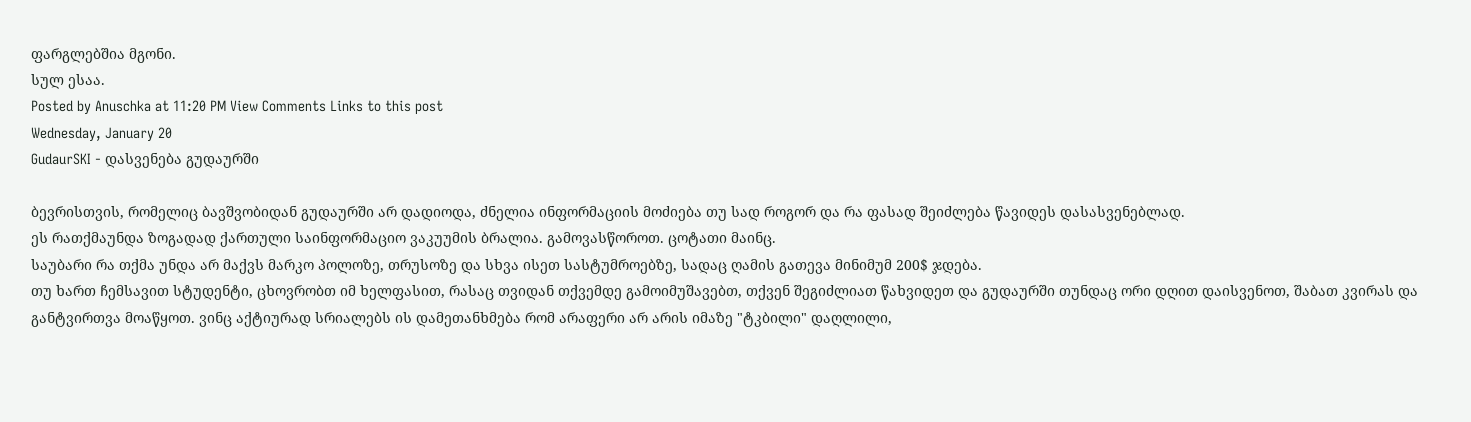ფარგლებშია მგონი.
სულ ესაა.
Posted by Anuschka at 11:20 PM View Comments Links to this post
Wednesday, January 20
GudaurSKI - დასვენება გუდაურში

ბევრისთვის, რომელიც ბავშვობიდან გუდაურში არ დადიოდა, ძნელია ინფორმაციის მოძიება თუ სად როგორ და რა ფასად შეიძლება წავიდეს დასასვენებლად.
ეს რათქმაუნდა ზოგადად ქართული საინფორმაციო ვაკუუმის ბრალია. გამოვასწოროთ. ცოტათი მაინც.
საუბარი რა თქმა უნდა არ მაქვს მარკო პოლოზე, თრუსოზე და სხვა ისეთ სასტუმროებზე, სადაც ღამის გათევა მინიმუმ 200$ ჯდება.
თუ ხართ ჩემსავით სტუდენტი, ცხოვრობთ იმ ხელფასით, რასაც თვიდან თქვემდე გამოიმუშავებთ, თქვენ შეგიძლიათ წახვიდეთ და გუდაურში თუნდაც ორი დღით დაისვენოთ, შაბათ კვირას და განტვირთვა მოაწყოთ. ვინც აქტიურად სრიალებს ის დამეთანხმება რომ არაფერი არ არის იმაზე "ტკბილი" დაღლილი,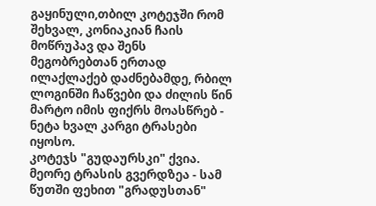გაყინული,თბილ კოტეჯში რომ შეხვალ, კონიაკიან ჩაის მოწრუპავ და შენს მეგობრებთან ერთად ილაქლაქებ დაძნებამდე, რბილ ლოგინში ჩაწვები და ძილის წინ მარტო იმის ფიქრს მოასწრებ - ნეტა ხვალ კარგი ტრასები იყოსო.
კოტეჯს "გუდაურსკი" ქვია. მეორე ტრასის გვერდზეა - სამ წუთში ფეხით "გრადუსთან"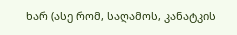ხარ (ასე რომ, საღამოს, კანატკის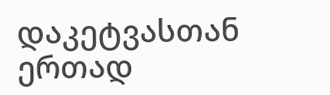დაკეტვასთან ერთად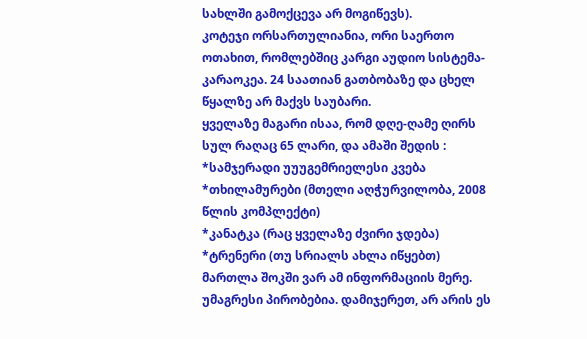სახლში გამოქცევა არ მოგიწევს).
კოტეჯი ორსართულიანია, ორი საერთო ოთახით, რომლებშიც კარგი აუდიო სისტემა-კარაოკეა. 24 საათიან გათბობაზე და ცხელ წყალზე არ მაქვს საუბარი.
ყველაზე მაგარი ისაა, რომ დღე-ღამე ღირს სულ რაღაც 65 ლარი, და ამაში შედის :
*სამჯერადი უუუგემრიელესი კვება
*თხილამურები (მთელი აღჭურვილობა, 2008 წლის კომპლექტი)
*კანატკა (რაც ყველაზე ძვირი ჯდება)
*ტრენერი (თუ სრიალს ახლა იწყებთ)
მართლა შოკში ვარ ამ ინფორმაციის მერე. უმაგრესი პირობებია. დამიჯერეთ, არ არის ეს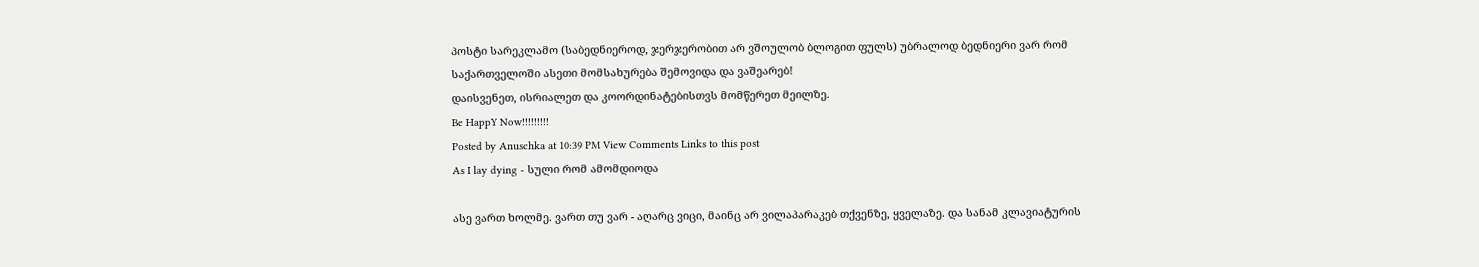პოსტი სარეკლამო (საბედნიეროდ, ჯერჯერობით არ ვშოულობ ბლოგით ფულს) უბრალოდ ბედნიერი ვარ რომ საქართველოში ასეთი მომსახურება შემოვიდა და ვაშეარებ!
დაისვენეთ, ისრიალეთ და კოორდინატებისთვს მომწერეთ მეილზე.
Be HappY Now!!!!!!!!!
Posted by Anuschka at 10:39 PM View Comments Links to this post
As I lay dying - სული რომ ამომდიოდა

ასე ვართ ხოლმე. ვართ თუ ვარ - აღარც ვიცი, მაინც არ ვილაპარაკებ თქვენზე, ყველაზე. და სანამ კლავიატურის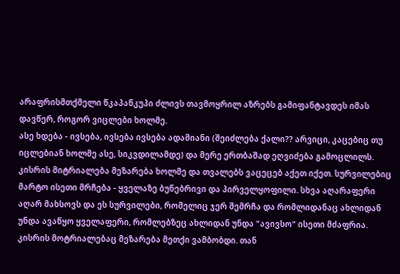არაფრისმთქმელი წკაპაწკუპი ძლივს თავმოყრილ აზრებს გამიფანტავდეს იმას დავწერ, როგორ ვიცლები ხოლმე.
ასე ხდება - ივსება, ივსება ივსება ადამიანი (შეიძლება ქალი?? არვიცი, კაცებიც თუ იცლებიან ხოლმე ასე, სიკვდილამდე) და მერე ერთბაშად ეღვიძება გამოცლილს. კისრის მიტრიალება მეზარება ხოლმე და თვალებს ვაცეცებ აქეთ იქეთ. სურვილებიც მარტო ისეთი მრჩება - ყველაზე ბუნებრივი და პირველყოფილი. სხვა აღარაფერი აღარ მახსოვს და ეს სურვილები, რომელიც ჯერ შემრჩა და რომლიდანაც ახლიდან უნდა ავაწყო ყველაფერი, რომლებზეც ახლიდან უნდა "ავივსო" ისეთი მძაფრია.
კისრის მოტრიალებაც მეზარება მეთქი ვამბობდი. თან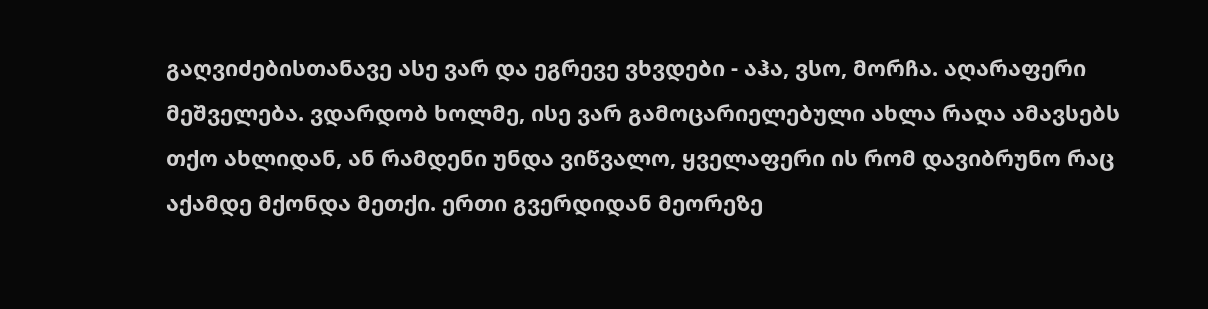გაღვიძებისთანავე ასე ვარ და ეგრევე ვხვდები - აჰა, ვსო, მორჩა. აღარაფერი მეშველება. ვდარდობ ხოლმე, ისე ვარ გამოცარიელებული ახლა რაღა ამავსებს თქო ახლიდან, ან რამდენი უნდა ვიწვალო, ყველაფერი ის რომ დავიბრუნო რაც აქამდე მქონდა მეთქი. ერთი გვერდიდან მეორეზე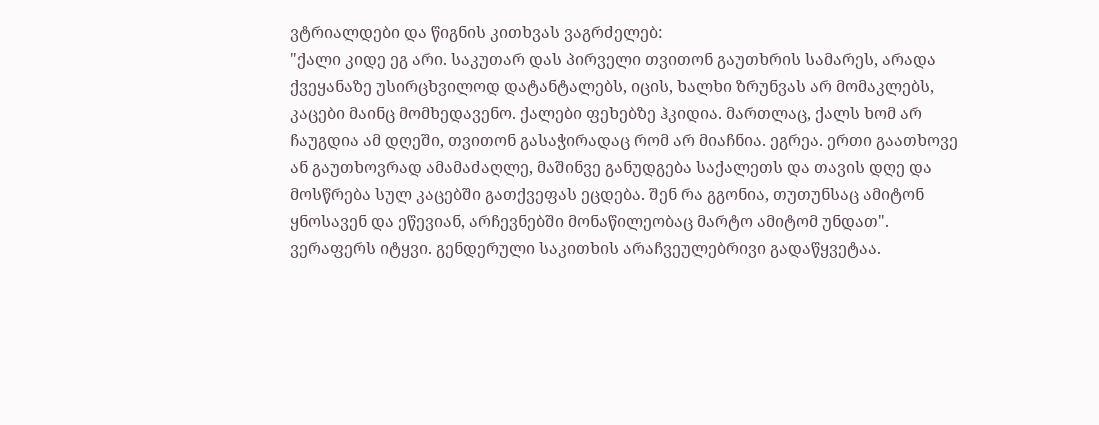ვტრიალდები და წიგნის კითხვას ვაგრძელებ:
"ქალი კიდე ეგ არი. საკუთარ დას პირველი თვითონ გაუთხრის სამარეს, არადა ქვეყანაზე უსირცხვილოდ დატანტალებს, იცის, ხალხი ზრუნვას არ მომაკლებს, კაცები მაინც მომხედავენო. ქალები ფეხებზე ჰკიდია. მართლაც, ქალს ხომ არ ჩაუგდია ამ დღეში, თვითონ გასაჭირადაც რომ არ მიაჩნია. ეგრეა. ერთი გაათხოვე ან გაუთხოვრად ამამაძაღლე, მაშინვე განუდგება საქალეთს და თავის დღე და მოსწრება სულ კაცებში გათქვეფას ეცდება. შენ რა გგონია, თუთუნსაც ამიტონ ყნოსავენ და ეწევიან, არჩევნებში მონაწილეობაც მარტო ამიტომ უნდათ".
ვერაფერს იტყვი. გენდერული საკითხის არაჩვეულებრივი გადაწყვეტაა.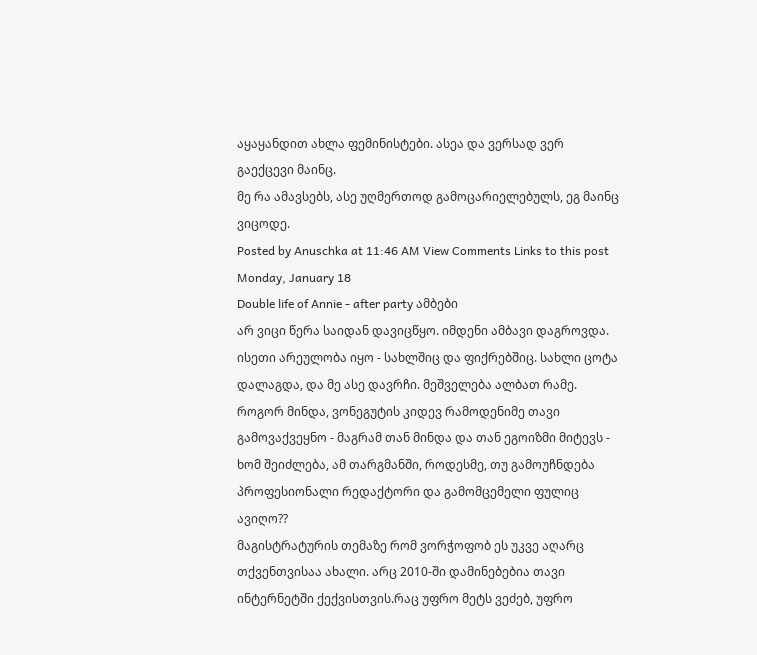აყაყანდით ახლა ფემინისტები. ასეა და ვერსად ვერ გაექცევი მაინც.
მე რა ამავსებს, ასე უღმერთოდ გამოცარიელებულს, ეგ მაინც ვიცოდე.
Posted by Anuschka at 11:46 AM View Comments Links to this post
Monday, January 18
Double life of Annie - after party ამბები
არ ვიცი წერა საიდან დავიცწყო. იმდენი ამბავი დაგროვდა. ისეთი არეულობა იყო - სახლშიც და ფიქრებშიც. სახლი ცოტა დალაგდა, და მე ასე დავრჩი. მეშველება ალბათ რამე.
როგორ მინდა, ვონეგუტის კიდევ რამოდენიმე თავი გამოვაქვეყნო - მაგრამ თან მინდა და თან ეგოიზმი მიტევს - ხომ შეიძლება, ამ თარგმანში, როდესმე, თუ გამოუჩნდება პროფესიონალი რედაქტორი და გამომცემელი ფულიც ავიღო??
მაგისტრატურის თემაზე რომ ვორჭოფობ ეს უკვე აღარც თქვენთვისაა ახალი. არც 2010-ში დამინებებია თავი ინტერნეტში ქექვისთვის.რაც უფრო მეტს ვეძებ, უფრო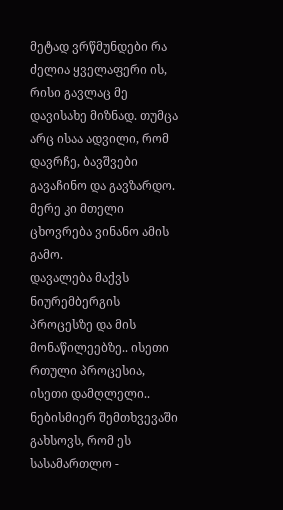მეტად ვრწმუნდები რა ძელია ყველაფერი ის, რისი გავლაც მე დავისახე მიზნად. თუმცა არც ისაა ადვილი, რომ დავრჩე, ბავშვები გავაჩინო და გავზარდო. მერე კი მთელი ცხოვრება ვინანო ამის გამო.
დავალება მაქვს ნიურემბერგის პროცესზე და მის მონაწილეებზე.. ისეთი რთული პროცესია, ისეთი დამღლელი.. ნებისმიერ შემთხვევაში გახსოვს, რომ ეს სასამართლო -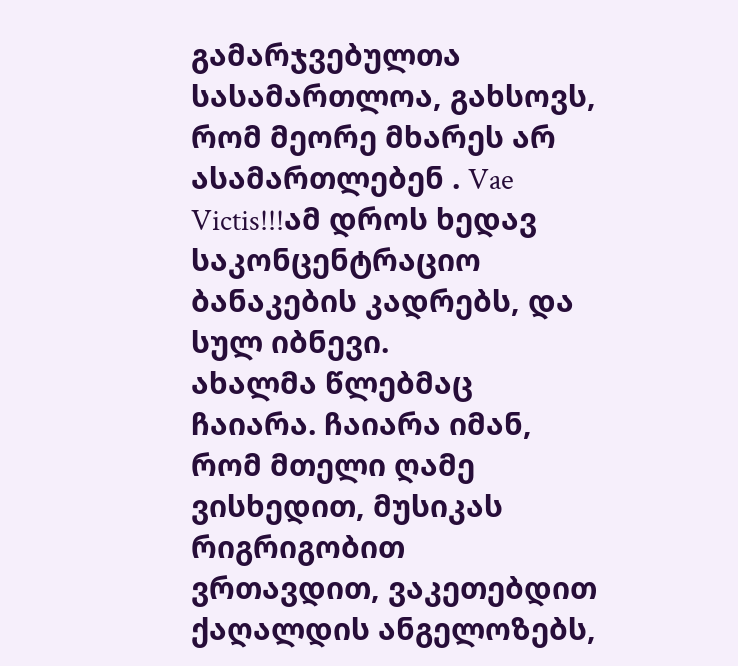გამარჯვებულთა სასამართლოა, გახსოვს, რომ მეორე მხარეს არ ასამართლებენ . Vae Victis!!!ამ დროს ხედავ საკონცენტრაციო ბანაკების კადრებს, და სულ იბნევი.
ახალმა წლებმაც ჩაიარა. ჩაიარა იმან, რომ მთელი ღამე ვისხედით, მუსიკას რიგრიგობით ვრთავდით, ვაკეთებდით ქაღალდის ანგელოზებს,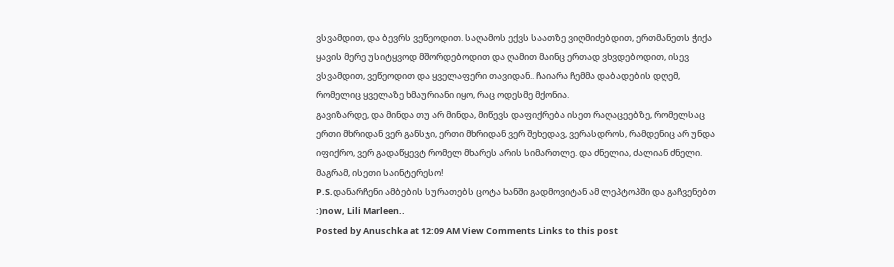ვსვამდით, და ბევრს ვეწეოდით. საღამოს ექვს საათზე ვიღმიძებდით, ერთმანეთს ჭიქა ყავის მერე უსიტყვოდ მშორდებოდით და ღამით მაინც ერთად ვხვდებოდით, ისევ ვსვამდით, ვეწეოდით და ყველაფერი თავიდან.. ჩაიარა ჩემმა დაბადების დღემ, რომელიც ყველაზე ხმაურიანი იყო, რაც ოდესმე მქონია.
გავიზარდე, და მინდა თუ არ მინდა, მიწევს დაფიქრება ისეთ რაღაცეებზე, რომელსაც ერთი მხრიდან ვერ განსჯი, ერთი მხრიდან ვერ შეხედავ, ვერასდროს, რამდენიც არ უნდა იფიქრო, ვერ გადაწყევტ რომელ მხარეს არის სიმართლე. და ძნელია, ძალიან ძნელი. მაგრამ, ისეთი საინტერესო!
P.S.დანარჩენი ამბების სურათებს ცოტა ხანში გადმოვიტან ამ ლეპტოპში და გაჩვენებთ :)now, Lili Marleen..
Posted by Anuschka at 12:09 AM View Comments Links to this post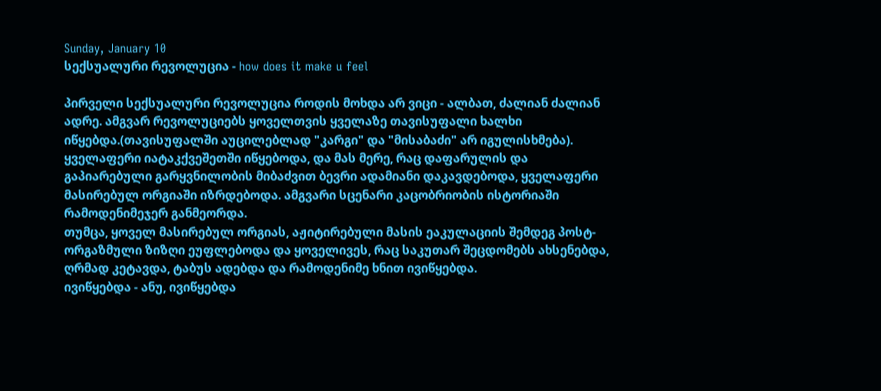Sunday, January 10
სექსუალური რევოლუცია - how does it make u feel

პირველი სექსუალური რევოლუცია როდის მოხდა არ ვიცი - ალბათ, ძალიან ძალიან ადრე. ამგვარ რევოლუციებს ყოველთვის ყველაზე თავისუფალი ხალხი იწყებდა.(თავისუფალში აუცილებლად "კარგი" და "მისაბაძი" არ იგულისხმება). ყველაფერი იატაკქვეშეთში იწყებოდა, და მას მერე, რაც დაფარულის და გაპიარებული გარყვნილობის მიბაძვით ბევრი ადამიანი დაკავდებოდა, ყველაფერი მასირებულ ორგიაში იზრდებოდა. ამგვარი სცენარი კაცობრიობის ისტორიაში რამოდენიმეჯერ განმეორდა.
თუმცა, ყოველ მასირებულ ორგიას, აჟიტირებული მასის ეაკულაციის შემდეგ პოსტ-ორგაზმული ზიზღი ეუფლებოდა და ყოველივეს, რაც საკუთარ შეცდომებს ახსენებდა, ღრმად კეტავდა, ტაბუს ადებდა და რამოდენიმე ხნით ივიწყებდა.
ივიწყებდა - ანუ, ივიწყებდა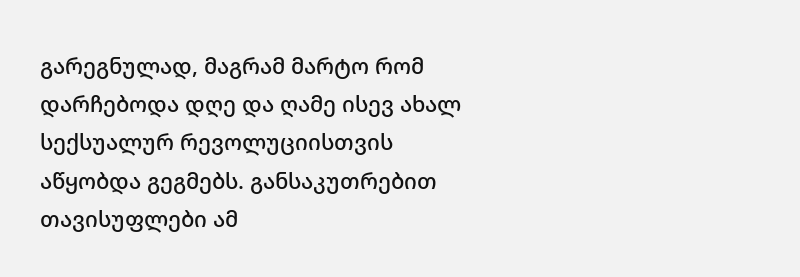გარეგნულად, მაგრამ მარტო რომ დარჩებოდა დღე და ღამე ისევ ახალ სექსუალურ რევოლუციისთვის აწყობდა გეგმებს. განსაკუთრებით თავისუფლები ამ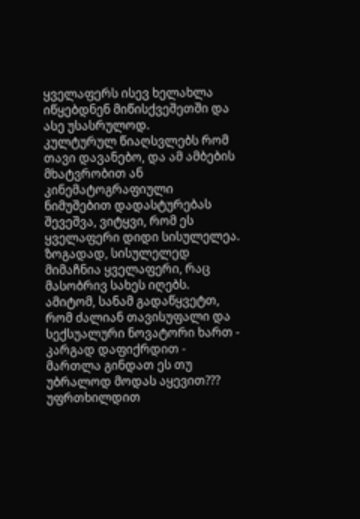ყველაფერს ისევ ხელახლა იწყებდნენ მიწისქვეშეთში და ასე უსასრულოდ.
კულტურულ წიაღსვლებს რომ თავი დავანებო, და ამ ამბების მხატვრობით ან კინემატოგრაფიული ნიმუშებით დადასტურებას შევეშვა, ვიტყვი, რომ ეს ყველაფერი დიდი სისულელეა. ზოგადად, სისულელედ მიმაჩნია ყველაფერი, რაც მასობრივ სახეს იღებს. ამიტომ, სანამ გადაწყვეტთ, რომ ძალიან თავისუფალი და სექსუალური ნოვატორი ხართ - კარგად დაფიქრდით - მართლა გინდათ ეს თუ უბრალოდ მოდას აყევით??? უფრთხილდით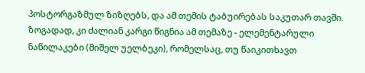პოსტორგაზმულ ზიზღებს, და ამ თემის ტაბუირებას საკუთარ თავში.
ზოგადად, კი ძალიან კარგი წიგნია ამ თემაზე - ელემენტარული ნაწილაკები (მიშელ უელბეკი), რომელსაც, თუ წაიკითხავთ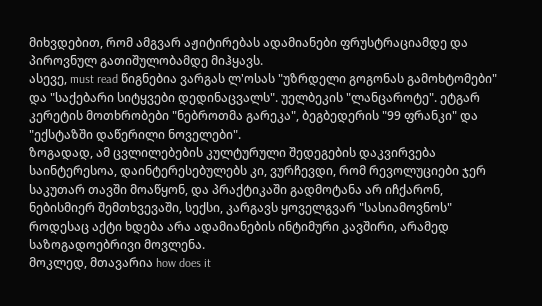მიხვდებით, რომ ამგვარ აჟიტირებას ადამიანები ფრუსტრაციამდე და პიროვნულ გათიშულობამდე მიჰყავს.
ასევე, must read წიგნებია ვარგას ლ'ოსას "უზრდელი გოგონას გამოხტომები" და "საქებარი სიტყვები დედინაცვალს". უელბეკის "ლანცაროტე". ეტგარ კერეტის მოთხრობები "ნებროთმა გარეკა", ბეგბედერის "99 ფრანკი" და "ექსტაზში დაწერილი ნოველები".
ზოგადად, ამ ცვლილებების კულტურული შედეგების დაკვირვება საინტერესოა, დაინტერესებულებს კი, ვურჩევდი, რომ რევოლუციები ჯერ საკუთარ თავში მოაწყონ, და პრაქტიკაში გადმოტანა არ იჩქარონ, ნებისმიერ შემთხვევაში, სექსი, კარგავს ყოველგვარ "სასიამოვნოს" როდესაც აქტი ხდება არა ადამიანების ინტიმური კავშირი, არამედ საზოგადოებრივი მოვლენა.
მოკლედ, მთავარია how does it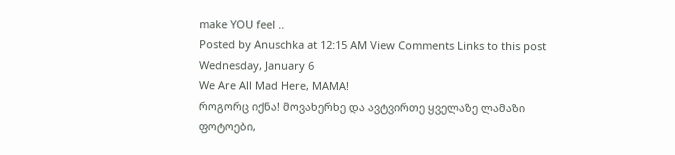make YOU feel ..
Posted by Anuschka at 12:15 AM View Comments Links to this post
Wednesday, January 6
We Are All Mad Here, MAMA!
როგორც იქნა! მოვახერხე და ავტვირთე ყველაზე ლამაზი ფოტოები,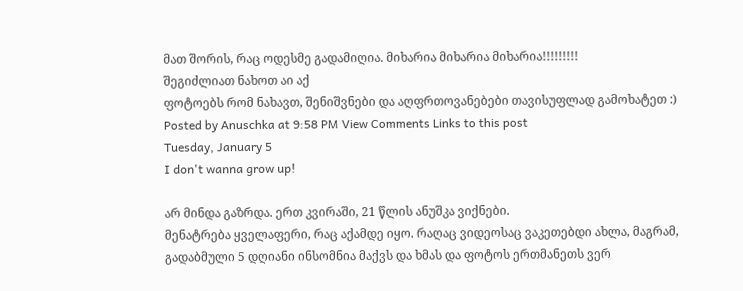მათ შორის, რაც ოდესმე გადამიღია. მიხარია მიხარია მიხარია!!!!!!!!!
შეგიძლიათ ნახოთ აი აქ
ფოტოებს რომ ნახავთ, შენიშვნები და აღფრთოვანებები თავისუფლად გამოხატეთ :)
Posted by Anuschka at 9:58 PM View Comments Links to this post
Tuesday, January 5
I don't wanna grow up!

არ მინდა გაზრდა. ერთ კვირაში, 21 წლის ანუშკა ვიქნები.
მენატრება ყველაფერი, რაც აქამდე იყო. რაღაც ვიდეოსაც ვაკეთებდი ახლა, მაგრამ, გადაბმული 5 დღიანი ინსომნია მაქვს და ხმას და ფოტოს ერთმანეთს ვერ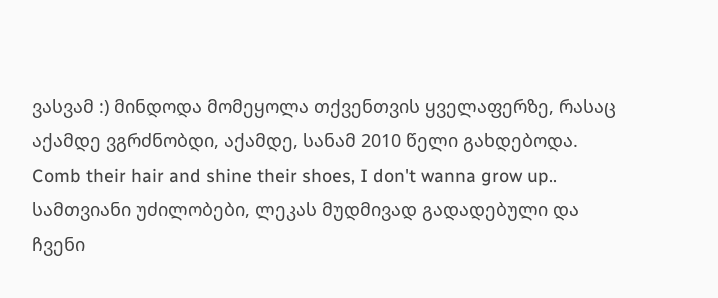ვასვამ :) მინდოდა მომეყოლა თქვენთვის ყველაფერზე, რასაც აქამდე ვგრძნობდი, აქამდე, სანამ 2010 წელი გახდებოდა.
Comb their hair and shine their shoes, I don't wanna grow up..
სამთვიანი უძილობები, ლეკას მუდმივად გადადებული და ჩვენი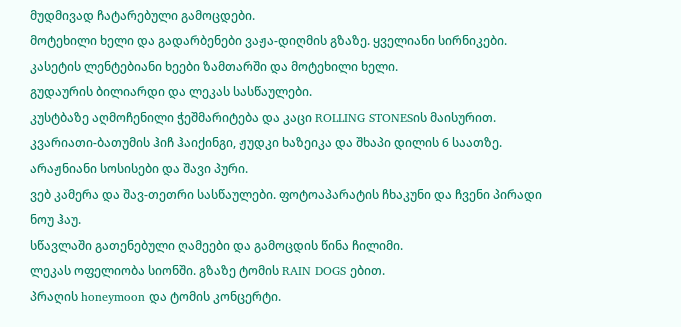მუდმივად ჩატარებული გამოცდები.
მოტეხილი ხელი და გადარბენები ვაჟა-დიღმის გზაზე. ყველიანი სირნიკები.
კასეტის ლენტებიანი ხეები ზამთარში და მოტეხილი ხელი.
გუდაურის ბილიარდი და ლეკას სასწაულები.
კუსტბაზე აღმოჩენილი ჭეშმარიტება და კაცი ROLLING STONESის მაისურით.
კვარიათი-ბათუმის ჰიჩ ჰაიქინგი, ჟუდკი ხაზეიკა და შხაპი დილის 6 საათზე. არაჟნიანი სოსისები და შავი პური.
ვებ კამერა და შავ-თეთრი სასწაულები. ფოტოაპარატის ჩხაკუნი და ჩვენი პირადი ნოუ ჰაუ.
სწავლაში გათენებული ღამეები და გამოცდის წინა ჩილიმი.
ლეკას ოფელიობა სიონში. გზაზე ტომის RAIN DOGS ებით.
პრაღის honeymoon და ტომის კონცერტი.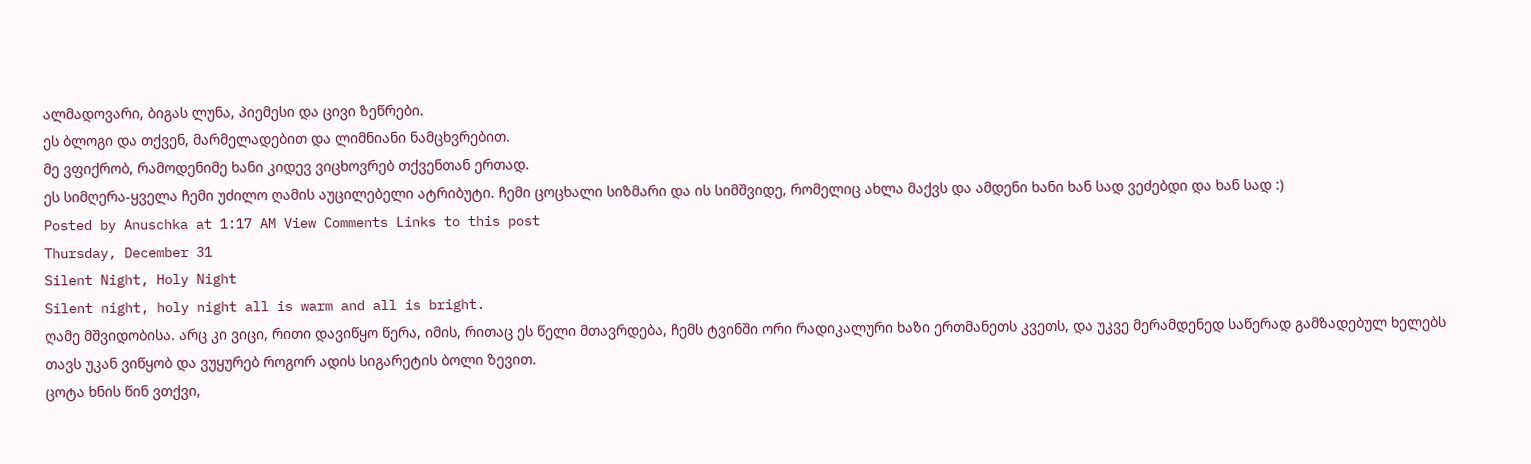ალმადოვარი, ბიგას ლუნა, პიემესი და ცივი ზეწრები.
ეს ბლოგი და თქვენ, მარმელადებით და ლიმნიანი ნამცხვრებით.
მე ვფიქრობ, რამოდენიმე ხანი კიდევ ვიცხოვრებ თქვენთან ერთად.
ეს სიმღერა-ყველა ჩემი უძილო ღამის აუცილებელი ატრიბუტი. ჩემი ცოცხალი სიზმარი და ის სიმშვიდე, რომელიც ახლა მაქვს და ამდენი ხანი ხან სად ვეძებდი და ხან სად :)
Posted by Anuschka at 1:17 AM View Comments Links to this post
Thursday, December 31
Silent Night, Holy Night
Silent night, holy night all is warm and all is bright.
ღამე მშვიდობისა. არც კი ვიცი, რითი დავიწყო წერა, იმის, რითაც ეს წელი მთავრდება, ჩემს ტვინში ორი რადიკალური ხაზი ერთმანეთს კვეთს, და უკვე მერამდენედ საწერად გამზადებულ ხელებს თავს უკან ვიწყობ და ვუყურებ როგორ ადის სიგარეტის ბოლი ზევით.
ცოტა ხნის წინ ვთქვი,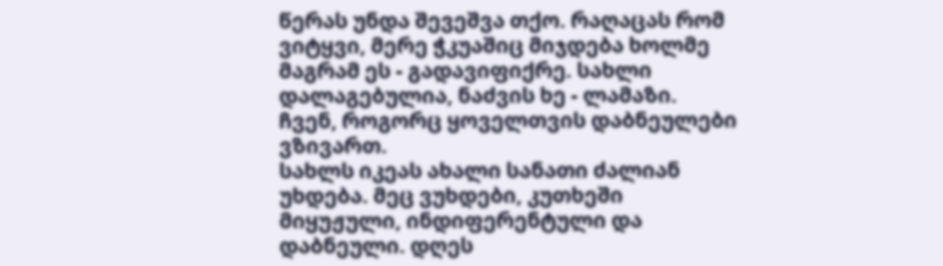წერას უნდა შევეშვა თქო. რაღაცას რომ ვიტყვი, მერე ჭკუაშიც მიჯდება ხოლმე მაგრამ ეს - გადავიფიქრე. სახლი დალაგებულია, ნაძვის ხე - ლამაზი. ჩვენ, როგორც ყოველთვის დაბნეულები ვზივართ.
სახლს იკეას ახალი სანათი ძალიან უხდება. მეც ვუხდები, კუთხეში მიყუჟული, ინდიფერენტული და დაბნეული. დღეს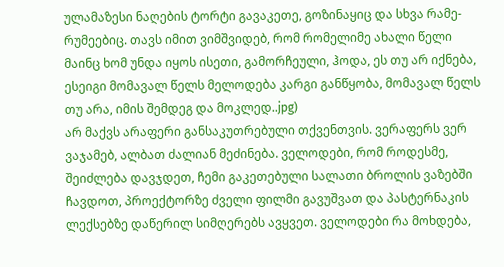ულამაზესი ნაღების ტორტი გავაკეთე, გოზინაყიც და სხვა რამე-რუმეებიც. თავს იმით ვიმშვიდებ, რომ რომელიმე ახალი წელი მაინც ხომ უნდა იყოს ისეთი, გამორჩეული, ჰოდა, ეს თუ არ იქნება, ესეიგი მომავალ წელს მელოდება კარგი განწყობა, მომავალ წელს თუ არა, იმის შემდეგ და მოკლედ..jpg)
არ მაქვს არაფერი განსაკუთრებული თქვენთვის. ვერაფერს ვერ ვაჯამებ, ალბათ ძალიან მეძინება. ველოდები, რომ როდესმე, შეიძლება დავჯდეთ, ჩემი გაკეთებული სალათი ბროლის ვაზებში ჩავდოთ, პროექტორზე ძველი ფილმი გავუშვათ და პასტერნაკის ლექსებზე დაწერილ სიმღერებს ავყვეთ. ველოდები რა მოხდება,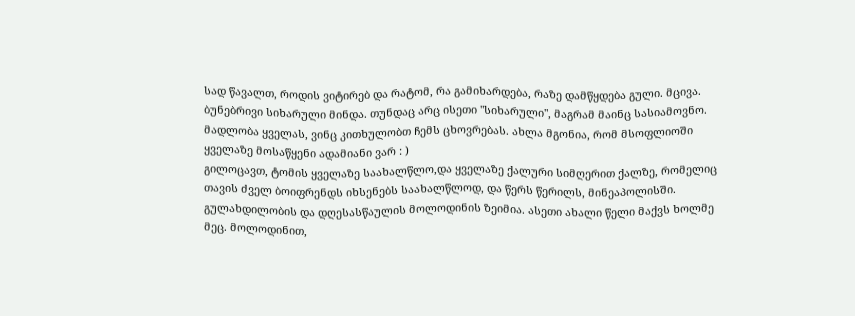სად წავალთ, როდის ვიტირებ და რატომ, რა გამიხარდება, რაზე დამწყდება გული. მცივა.
ბუნებრივი სიხარული მინდა. თუნდაც არც ისეთი "სიხარული", მაგრამ მაინც სასიამოვნო. მადლობა ყველას, ვინც კითხულობთ ჩემს ცხოვრებას. ახლა მგონია, რომ მსოფლიოში ყველაზე მოსაწყენი ადამიანი ვარ : )
გილოცავთ, ტომის ყველაზე საახალწლო,და ყველაზე ქალური სიმღერით ქალზე, რომელიც თავის ძველ ბოიფრენდს იხსენებს საახალწლოდ, და წერს წერილს, მინეაპოლისში. გულახდილობის და დღესასწაულის მოლოდინის ზეიმია. ასეთი ახალი წელი მაქვს ხოლმე მეც. მოლოდინით,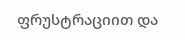ფრუსტრაციით და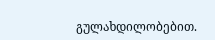გულახდილობებით.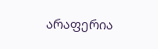არაფერია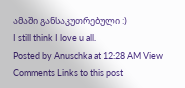ამაში განსაკუთრებული :)
I still think I love u all.
Posted by Anuschka at 12:28 AM View Comments Links to this post